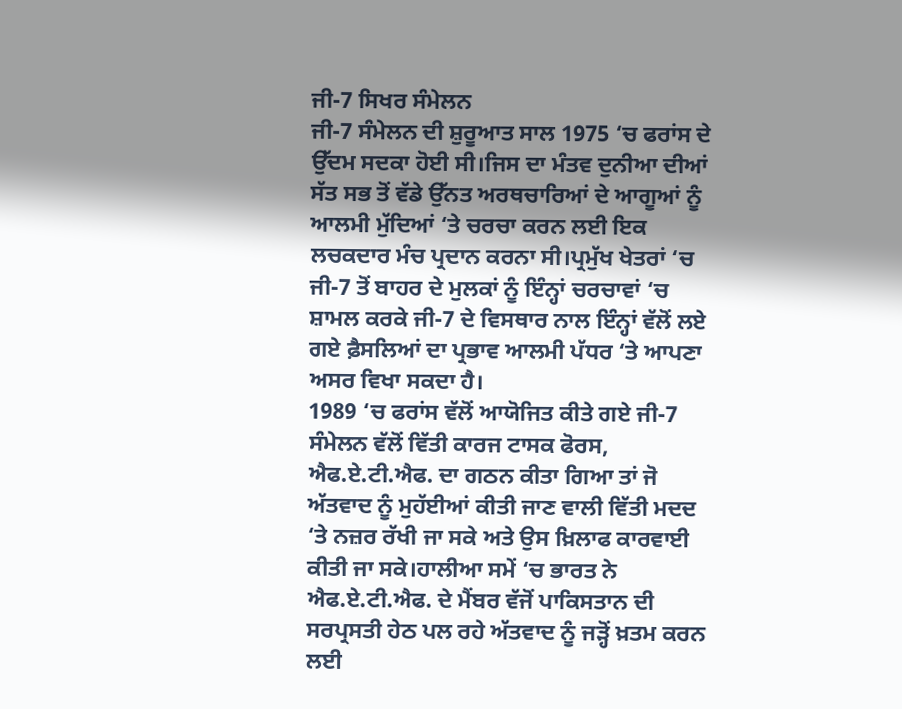ਜੀ-7 ਸਿਖਰ ਸੰਮੇਲਨ
ਜੀ-7 ਸੰਮੇਲਨ ਦੀ ਸ਼ੁਰੂਆਤ ਸਾਲ 1975 ‘ਚ ਫਰਾਂਸ ਦੇ ਉੱਦਮ ਸਦਕਾ ਹੋਈ ਸੀ।ਜਿਸ ਦਾ ਮੰਤਵ ਦੁਨੀਆ ਦੀਆਂ ਸੱਤ ਸਭ ਤੋਂ ਵੱਡੇ ਉੱਨਤ ਅਰਥਚਾਰਿਆਂ ਦੇ ਆਗੂਆਂ ਨੂੰ ਆਲਮੀ ਮੁੱਦਿਆਂ ‘ਤੇ ਚਰਚਾ ਕਰਨ ਲਈ ਇਕ ਲਚਕਦਾਰ ਮੰਚ ਪ੍ਰਦਾਨ ਕਰਨਾ ਸੀ।ਪ੍ਰਮੁੱਖ ਖੇਤਰਾਂ ‘ਚ ਜੀ-7 ਤੋਂ ਬਾਹਰ ਦੇ ਮੁਲਕਾਂ ਨੂੰ ਇੰਨ੍ਹਾਂ ਚਰਚਾਵਾਂ ‘ਚ ਸ਼ਾਮਲ ਕਰਕੇ ਜੀ-7 ਦੇ ਵਿਸਥਾਰ ਨਾਲ ਇੰਨ੍ਹਾਂ ਵੱਲੋਂ ਲਏ ਗਏ ਫ਼ੈਸਲਿਆਂ ਦਾ ਪ੍ਰਭਾਵ ਆਲਮੀ ਪੱਧਰ ‘ਤੇ ਆਪਣਾ ਅਸਰ ਵਿਖਾ ਸਕਦਾ ਹੈ।
1989 ‘ਚ ਫਰਾਂਸ ਵੱਲੋਂ ਆਯੋਜਿਤ ਕੀਤੇ ਗਏ ਜੀ-7 ਸੰਮੇਲਨ ਵੱਲੋਂ ਵਿੱਤੀ ਕਾਰਜ ਟਾਸਕ ਫੋਰਸ, ਐਫ.ਏ.ਟੀ.ਐਫ. ਦਾ ਗਠਨ ਕੀਤਾ ਗਿਆ ਤਾਂ ਜੋ ਅੱਤਵਾਦ ਨੂੰ ਮੁਹੱਈਆਂ ਕੀਤੀ ਜਾਣ ਵਾਲੀ ਵਿੱਤੀ ਮਦਦ ‘ਤੇ ਨਜ਼ਰ ਰੱਖੀ ਜਾ ਸਕੇ ਅਤੇ ਉਸ ਖ਼ਿਲਾਫ ਕਾਰਵਾਈ ਕੀਤੀ ਜਾ ਸਕੇ।ਹਾਲੀਆ ਸਮੇਂ ‘ਚ ਭਾਰਤ ਨੇ ਐਫ.ਏ.ਟੀ.ਐਫ. ਦੇ ਮੈਂਬਰ ਵੱਜੋਂ ਪਾਕਿਸਤਾਨ ਦੀ ਸਰਪ੍ਰਸਤੀ ਹੇਠ ਪਲ ਰਹੇ ਅੱਤਵਾਦ ਨੂੰ ਜੜ੍ਹੋਂ ਖ਼ਤਮ ਕਰਨ ਲਈ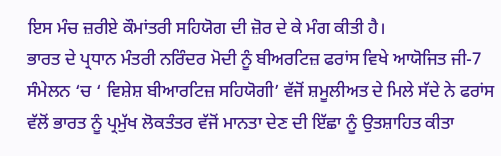ਇਸ ਮੰਚ ਜ਼ਰੀਏ ਕੌਮਾਂਤਰੀ ਸਹਿਯੋਗ ਦੀ ਜ਼ੋਰ ਦੇ ਕੇ ਮੰਗ ਕੀਤੀ ਹੈ।
ਭਾਰਤ ਦੇ ਪ੍ਰਧਾਨ ਮੰਤਰੀ ਨਰਿੰਦਰ ਮੋਦੀ ਨੂੰ ਬੀਅਰਟਿਜ਼ ਫਰਾਂਸ ਵਿਖੇ ਆਯੋਜਿਤ ਜੀ-7 ਸੰਮੇਲਨ ‘ਚ ‘ ਵਿਸ਼ੇਸ਼ ਬੀਆਰਟਿਜ਼ ਸਹਿਯੋਗੀ’ ਵੱਜੋਂ ਸ਼ਮੂਲੀਅਤ ਦੇ ਮਿਲੇ ਸੱਦੇ ਨੇ ਫਰਾਂਸ ਵੱਲੋਂ ਭਾਰਤ ਨੂੰ ਪ੍ਰਮੁੱਖ ਲੋਕਤੰਤਰ ਵੱਜੋਂ ਮਾਨਤਾ ਦੇਣ ਦੀ ਇੱਛਾ ਨੂੰ ਉਤਸ਼ਾਹਿਤ ਕੀਤਾ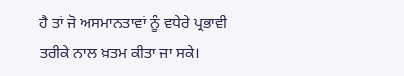ਹੈ ਤਾਂ ਜੋ ਅਸਮਾਨਤਾਵਾਂ ਨੂੰ ਵਧੇਰੇ ਪ੍ਰਭਾਵੀ ਤਰੀਕੇ ਨਾਲ ਖ਼ਤਮ ਕੀਤਾ ਜਾ ਸਕੇ।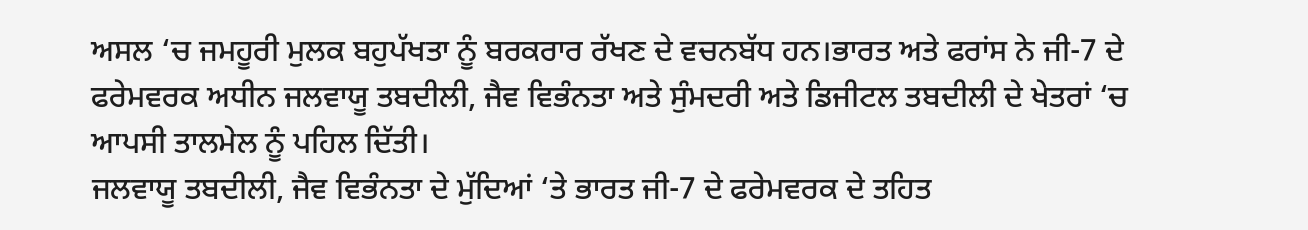ਅਸਲ ‘ਚ ਜਮਹੂਰੀ ਮੁਲਕ ਬਹੁਪੱਖਤਾ ਨੂੰ ਬਰਕਰਾਰ ਰੱਖਣ ਦੇ ਵਚਨਬੱਧ ਹਨ।ਭਾਰਤ ਅਤੇ ਫਰਾਂਸ ਨੇ ਜੀ-7 ਦੇ ਫਰੇਮਵਰਕ ਅਧੀਨ ਜਲਵਾਯੂ ਤਬਦੀਲੀ, ਜੈਵ ਵਿਭੰਨਤਾ ਅਤੇ ਸੁੰਮਦਰੀ ਅਤੇ ਡਿਜੀਟਲ ਤਬਦੀਲੀ ਦੇ ਖੇਤਰਾਂ ‘ਚ ਆਪਸੀ ਤਾਲਮੇਲ ਨੂੰ ਪਹਿਲ ਦਿੱਤੀ।
ਜਲਵਾਯੂ ਤਬਦੀਲੀ, ਜੈਵ ਵਿਭੰਨਤਾ ਦੇ ਮੁੱਦਿਆਂ ‘ਤੇ ਭਾਰਤ ਜੀ-7 ਦੇ ਫਰੇਮਵਰਕ ਦੇ ਤਹਿਤ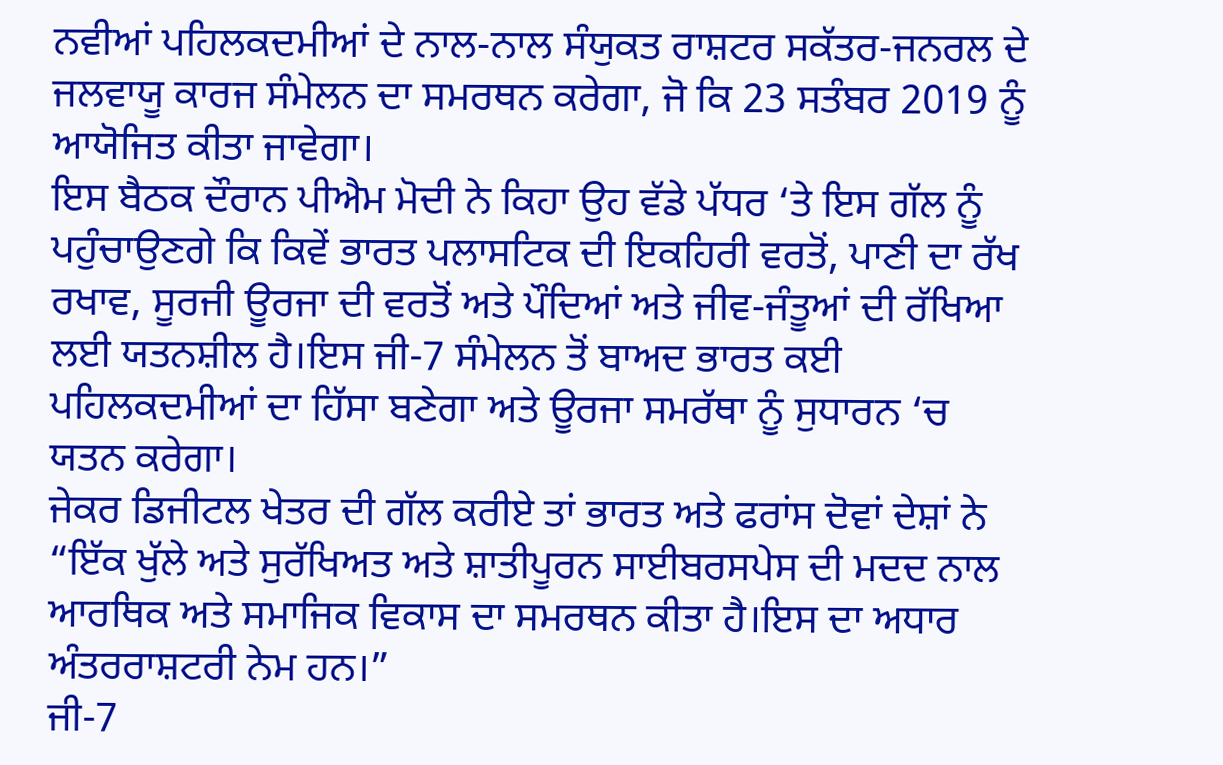ਨਵੀਆਂ ਪਹਿਲਕਦਮੀਆਂ ਦੇ ਨਾਲ-ਨਾਲ ਸੰਯੁਕਤ ਰਾਸ਼ਟਰ ਸਕੱਤਰ-ਜਨਰਲ ਦੇ ਜਲਵਾਯੂ ਕਾਰਜ ਸੰਮੇਲਨ ਦਾ ਸਮਰਥਨ ਕਰੇਗਾ, ਜੋ ਕਿ 23 ਸਤੰਬਰ 2019 ਨੂੰ ਆਯੋਜਿਤ ਕੀਤਾ ਜਾਵੇਗਾ।
ਇਸ ਬੈਠਕ ਦੌਰਾਨ ਪੀਐਮ ਮੋਦੀ ਨੇ ਕਿਹਾ ਉਹ ਵੱਡੇ ਪੱਧਰ ‘ਤੇ ਇਸ ਗੱਲ ਨੂੰ ਪਹੁੰਚਾਉਣਗੇ ਕਿ ਕਿਵੇਂ ਭਾਰਤ ਪਲਾਸਟਿਕ ਦੀ ਇਕਹਿਰੀ ਵਰਤੋਂ, ਪਾਣੀ ਦਾ ਰੱਖ ਰਖਾਵ, ਸੂਰਜੀ ਊਰਜਾ ਦੀ ਵਰਤੋਂ ਅਤੇ ਪੌਦਿਆਂ ਅਤੇ ਜੀਵ-ਜੰਤੂਆਂ ਦੀ ਰੱਖਿਆ ਲਈ ਯਤਨਸ਼ੀਲ ਹੈ।ਇਸ ਜੀ-7 ਸੰਮੇਲਨ ਤੋਂ ਬਾਅਦ ਭਾਰਤ ਕਈ ਪਹਿਲਕਦਮੀਆਂ ਦਾ ਹਿੱਸਾ ਬਣੇਗਾ ਅਤੇ ਊਰਜਾ ਸਮਰੱਥਾ ਨੂੰ ਸੁਧਾਰਨ ‘ਚ ਯਤਨ ਕਰੇਗਾ।
ਜੇਕਰ ਡਿਜੀਟਲ ਖੇਤਰ ਦੀ ਗੱਲ ਕਰੀਏ ਤਾਂ ਭਾਰਤ ਅਤੇ ਫਰਾਂਸ ਦੋਵਾਂ ਦੇਸ਼ਾਂ ਨੇ “ਇੱਕ ਖੁੱਲੇ ਅਤੇ ਸੁਰੱਖਿਅਤ ਅਤੇ ਸ਼ਾਤੀਪੂਰਨ ਸਾਈਬਰਸਪੇਸ ਦੀ ਮਦਦ ਨਾਲ ਆਰਥਿਕ ਅਤੇ ਸਮਾਜਿਕ ਵਿਕਾਸ ਦਾ ਸਮਰਥਨ ਕੀਤਾ ਹੈ।ਇਸ ਦਾ ਅਧਾਰ ਅੰਤਰਰਾਸ਼ਟਰੀ ਨੇਮ ਹਨ।”
ਜੀ-7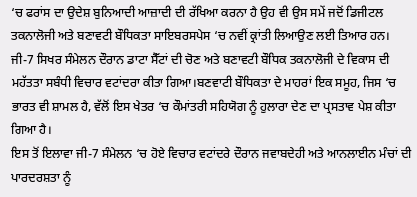‘ਚ ਫਰਾਂਸ ਦਾ ਉਦੇਸ਼ ਬੁਨਿਆਦੀ ਆਜ਼ਾਦੀ ਦੀ ਰੱਖਿਆ ਕਰਨਾ ਹੈ ਉਹ ਵੀ ਉਸ ਸਮੇਂ ਜਦੋਂ ਡਿਜੀਟਲ ਤਕਨਾਲੋਜੀ ਅਤੇ ਬਣਾਵਟੀ ਬੌਧਿਕਤਾ ਸਾਇਬਰਸਪੇਸ ‘ਚ ਨਵੀਂ ਕ੍ਰਾਂਤੀ ਲਿਆਉਣ ਲਈ ਤਿਆਰ ਹਨ।
ਜੀ-7 ਸਿਖਰ ਸੰਮੇਲਨ ਦੌਰਾਨ ਡਾਟਾ ਸੈੱਟਾਂ ਦੀ ਚੋਣ ਅਤੇ ਬਣਾਵਟੀ ਬੌਧਿਕ ਤਕਨਾਲੋਜੀ ਦੇ ਵਿਕਾਸ ਦੀ ਮਹੱਤਤਾ ਸਬੰਧੀ ਵਿਚਾਰ ਵਟਾਂਦਰਾ ਕੀਤਾ ਗਿਆ।ਬਣਵਾਟੀ ਬੌਧਿਕਤਾ ਦੇ ਮਾਹਰਾਂ ਇਕ ਸਮੂਹ, ਜਿਸ ‘ਚ ਭਾਰਤ ਵੀ ਸ਼ਾਮਲ ਹੈ, ਵੱਲੋਂ ਇਸ ਖੇਤਰ ‘ਚ ਕੌਮਾਂਤਰੀ ਸਹਿਯੋਗ ਨੂੰ ਹੁਲਾਰਾ ਦੇਣ ਦਾ ਪ੍ਰਸਤਾਵ ਪੇਸ਼ ਕੀਤਾ ਗਿਆ ਹੈ।
ਇਸ ਤੋਂ ਇਲਾਵਾ ਜੀ-7 ਸੰਮੇਲਨ ‘ਚ ਹੋਏ ਵਿਚਾਰ ਵਟਾਂਦਰੇ ਦੌਰਾਨ ਜਵਾਬਦੇਹੀ ਅਤੇ ਆਨਲਾਈਨ ਮੰਚਾਂ ਦੀ ਪਾਰਦਰਸ਼ਤਾ ਨੂੰ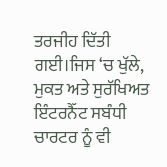ਤਰਜੀਹ ਦਿੱਤੀ ਗਈ।ਜਿਸ ‘ਚ ਖੁੱਲੇ, ਮੁਕਤ ਅਤੇ ਸੁਰੱਖਿਅਤ ਇੰਟਰਨੈੱਟ ਸਬੰਧੀ ਚਾਰਟਰ ਨੂੰ ਵੀ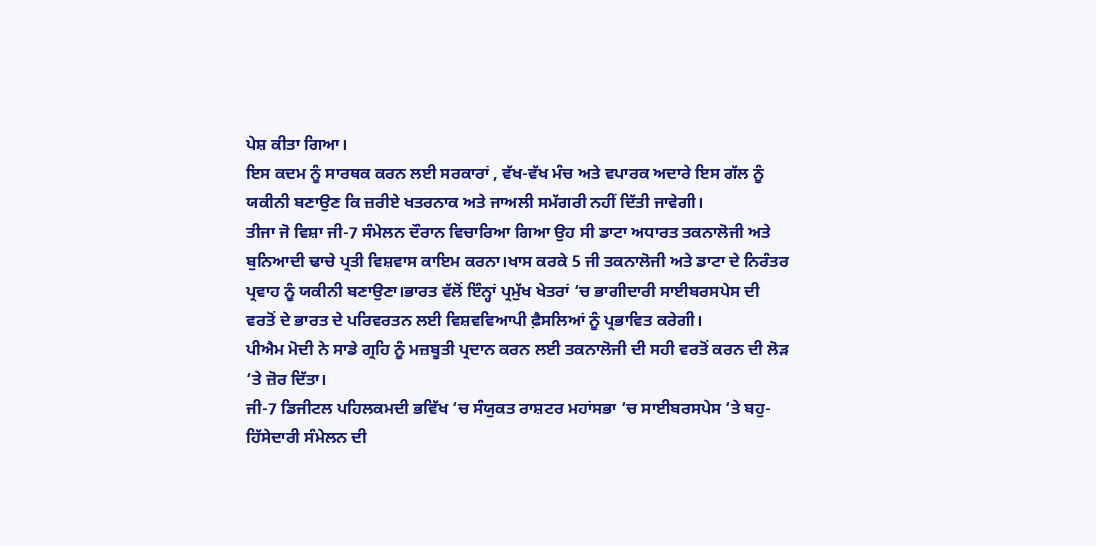ਪੇਸ਼ ਕੀਤਾ ਗਿਆ।
ਇਸ ਕਦਮ ਨੂੰ ਸਾਰਥਕ ਕਰਨ ਲਈ ਸਰਕਾਰਾਂ , ਵੱਖ-ਵੱਖ ਮੰਚ ਅਤੇ ਵਪਾਰਕ ਅਦਾਰੇ ਇਸ ਗੱਲ ਨੂੰ ਯਕੀਨੀ ਬਣਾਉਣ ਕਿ ਜ਼ਰੀਏ ਖਤਰਨਾਕ ਅਤੇ ਜਾਅਲੀ ਸਮੱਗਰੀ ਨਹੀਂ ਦਿੱਤੀ ਜਾਵੇਗੀ।
ਤੀਜਾ ਜੋ ਵਿਸ਼ਾ ਜੀ-7 ਸੰਮੇਲਨ ਦੌਰਾਨ ਵਿਚਾਰਿਆ ਗਿਆ ਉਹ ਸੀ ਡਾਟਾ ਅਧਾਰਤ ਤਕਨਾਲੋਜੀ ਅਤੇ ਬੁਨਿਆਦੀ ਢਾਚੇ ਪ੍ਰਤੀ ਵਿਸ਼ਵਾਸ ਕਾਇਮ ਕਰਨਾ।ਖਾਸ ਕਰਕੇ 5 ਜੀ ਤਕਨਾਲੋਜੀ ਅਤੇ ਡਾਟਾ ਦੇ ਨਿਰੰਤਰ ਪ੍ਰਵਾਹ ਨੂੰ ਯਕੀਨੀ ਬਣਾਉਣਾ।ਭਾਰਤ ਵੱਲੋਂ ਇੰਨ੍ਹਾਂ ਪ੍ਰਮੁੱਖ ਖੇਤਰਾਂ ‘ਚ ਭਾਗੀਦਾਰੀ ਸਾਈਬਰਸਪੇਸ ਦੀ ਵਰਤੋਂ ਦੇ ਭਾਰਤ ਦੇ ਪਰਿਵਰਤਨ ਲਈ ਵਿਸ਼ਵਵਿਆਪੀ ਫ਼ੈਸਲਿਆਂ ਨੂੰ ਪ੍ਰਭਾਵਿਤ ਕਰੇਗੀ।
ਪੀਐਮ ਮੋਦੀ ਨੇ ਸਾਡੇ ਗ੍ਰਹਿ ਨੂੰ ਮਜ਼ਬੂਤੀ ਪ੍ਰਦਾਨ ਕਰਨ ਲਈ ਤਕਨਾਲੋਜੀ ਦੀ ਸਹੀ ਵਰਤੋਂ ਕਰਨ ਦੀ ਲੋੜ ‘ਤੇ ਜ਼ੋਰ ਦਿੱਤਾ।
ਜੀ-7 ਡਿਜੀਟਲ ਪਹਿਲਕਮਦੀ ਭਵਿੱਖ ‘ਚ ਸੰਯੁਕਤ ਰਾਸ਼ਟਰ ਮਹਾਂਸਭਾ ‘ਚ ਸਾਈਬਰਸਪੇਸ ‘ਤੇ ਬਹੁ-ਹਿੱਸੇਦਾਰੀ ਸੰਮੇਲਨ ਦੀ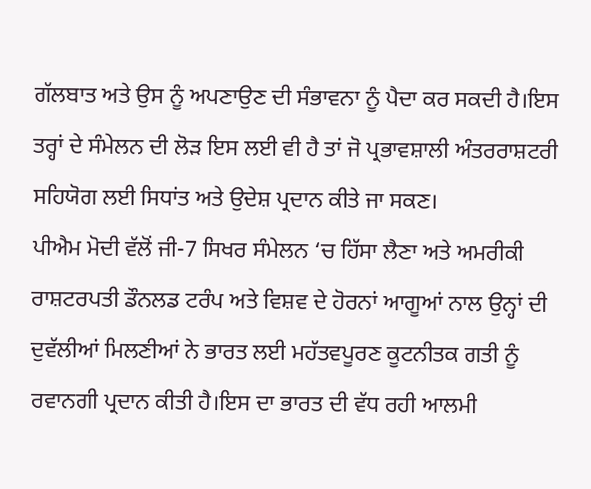ਗੱਲਬਾਤ ਅਤੇ ਉਸ ਨੂੰ ਅਪਣਾਉਣ ਦੀ ਸੰਭਾਵਨਾ ਨੂੰ ਪੈਦਾ ਕਰ ਸਕਦੀ ਹੈ।ਇਸ ਤਰ੍ਹਾਂ ਦੇ ਸੰਮੇਲਨ ਦੀ ਲੋੜ ਇਸ ਲਈ ਵੀ ਹੈ ਤਾਂ ਜੋ ਪ੍ਰਭਾਵਸ਼ਾਲੀ ਅੰਤਰਰਾਸ਼ਟਰੀ ਸਹਿਯੋਗ ਲਈ ਸਿਧਾਂਤ ਅਤੇ ਉਦੇਸ਼ ਪ੍ਰਦਾਨ ਕੀਤੇ ਜਾ ਸਕਣ।
ਪੀਐਮ ਮੋਦੀ ਵੱਲੋਂ ਜੀ-7 ਸਿਖਰ ਸੰਮੇਲਨ ‘ਚ ਹਿੱਸਾ ਲੈਣਾ ਅਤੇ ਅਮਰੀਕੀ ਰਾਸ਼ਟਰਪਤੀ ਡੌਨਲਡ ਟਰੰਪ ਅਤੇ ਵਿਸ਼ਵ ਦੇ ਹੋਰਨਾਂ ਆਗੂਆਂ ਨਾਲ ਉਨ੍ਹਾਂ ਦੀ ਦੁਵੱਲੀਆਂ ਮਿਲਣੀਆਂ ਨੇ ਭਾਰਤ ਲਈ ਮਹੱਤਵਪੂਰਣ ਕੂਟਨੀਤਕ ਗਤੀ ਨੂੰ ਰਵਾਨਗੀ ਪ੍ਰਦਾਨ ਕੀਤੀ ਹੈ।ਇਸ ਦਾ ਭਾਰਤ ਦੀ ਵੱਧ ਰਹੀ ਆਲਮੀ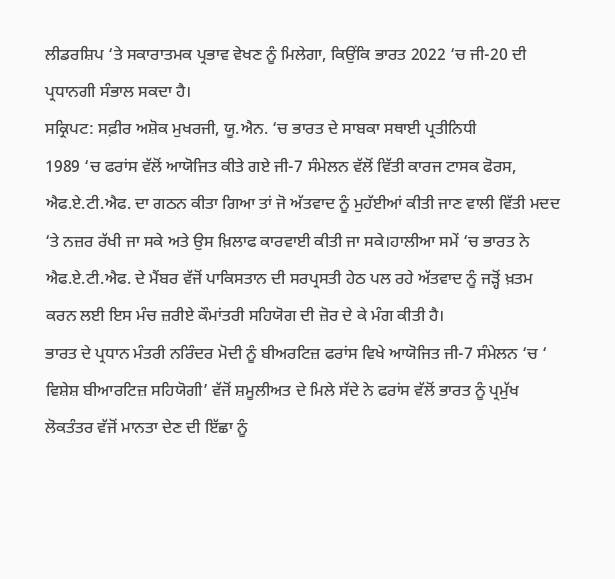ਲੀਡਰਸ਼ਿਪ ‘ਤੇ ਸਕਾਰਾਤਮਕ ਪ੍ਰਭਾਵ ਵੇਖਣ ਨੂੰ ਮਿਲੇਗਾ, ਕਿਉਂਕਿ ਭਾਰਤ 2022 ‘ਚ ਜੀ-20 ਦੀ ਪ੍ਰਧਾਨਗੀ ਸੰਭਾਲ ਸਕਦਾ ਹੈ।
ਸਕ੍ਰਿਪਟ: ਸਫ਼ੀਰ ਅਸ਼ੋਕ ਮੁਖਰਜੀ, ਯੂ.ਐਨ. ‘ਚ ਭਾਰਤ ਦੇ ਸਾਬਕਾ ਸਥਾਈ ਪ੍ਰਤੀਨਿਧੀ
1989 ‘ਚ ਫਰਾਂਸ ਵੱਲੋਂ ਆਯੋਜਿਤ ਕੀਤੇ ਗਏ ਜੀ-7 ਸੰਮੇਲਨ ਵੱਲੋਂ ਵਿੱਤੀ ਕਾਰਜ ਟਾਸਕ ਫੋਰਸ, ਐਫ.ਏ.ਟੀ.ਐਫ. ਦਾ ਗਠਨ ਕੀਤਾ ਗਿਆ ਤਾਂ ਜੋ ਅੱਤਵਾਦ ਨੂੰ ਮੁਹੱਈਆਂ ਕੀਤੀ ਜਾਣ ਵਾਲੀ ਵਿੱਤੀ ਮਦਦ ‘ਤੇ ਨਜ਼ਰ ਰੱਖੀ ਜਾ ਸਕੇ ਅਤੇ ਉਸ ਖ਼ਿਲਾਫ ਕਾਰਵਾਈ ਕੀਤੀ ਜਾ ਸਕੇ।ਹਾਲੀਆ ਸਮੇਂ ‘ਚ ਭਾਰਤ ਨੇ ਐਫ.ਏ.ਟੀ.ਐਫ. ਦੇ ਮੈਂਬਰ ਵੱਜੋਂ ਪਾਕਿਸਤਾਨ ਦੀ ਸਰਪ੍ਰਸਤੀ ਹੇਠ ਪਲ ਰਹੇ ਅੱਤਵਾਦ ਨੂੰ ਜੜ੍ਹੋਂ ਖ਼ਤਮ ਕਰਨ ਲਈ ਇਸ ਮੰਚ ਜ਼ਰੀਏ ਕੌਮਾਂਤਰੀ ਸਹਿਯੋਗ ਦੀ ਜ਼ੋਰ ਦੇ ਕੇ ਮੰਗ ਕੀਤੀ ਹੈ।
ਭਾਰਤ ਦੇ ਪ੍ਰਧਾਨ ਮੰਤਰੀ ਨਰਿੰਦਰ ਮੋਦੀ ਨੂੰ ਬੀਅਰਟਿਜ਼ ਫਰਾਂਸ ਵਿਖੇ ਆਯੋਜਿਤ ਜੀ-7 ਸੰਮੇਲਨ ‘ਚ ‘ ਵਿਸ਼ੇਸ਼ ਬੀਆਰਟਿਜ਼ ਸਹਿਯੋਗੀ’ ਵੱਜੋਂ ਸ਼ਮੂਲੀਅਤ ਦੇ ਮਿਲੇ ਸੱਦੇ ਨੇ ਫਰਾਂਸ ਵੱਲੋਂ ਭਾਰਤ ਨੂੰ ਪ੍ਰਮੁੱਖ ਲੋਕਤੰਤਰ ਵੱਜੋਂ ਮਾਨਤਾ ਦੇਣ ਦੀ ਇੱਛਾ ਨੂੰ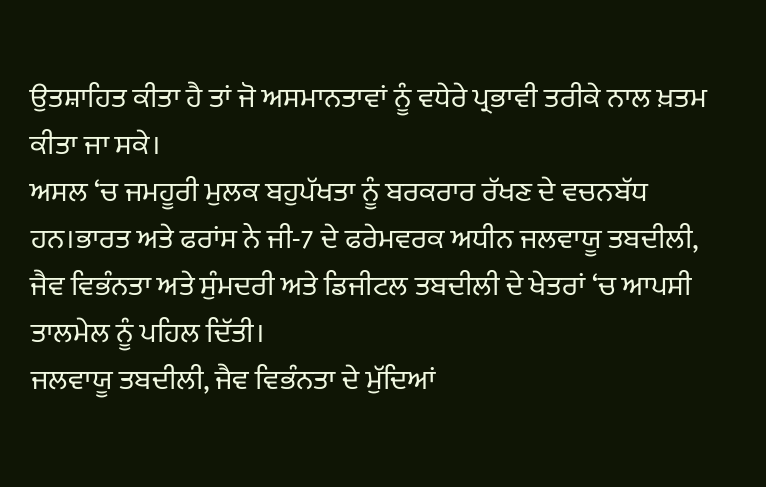ਉਤਸ਼ਾਹਿਤ ਕੀਤਾ ਹੈ ਤਾਂ ਜੋ ਅਸਮਾਨਤਾਵਾਂ ਨੂੰ ਵਧੇਰੇ ਪ੍ਰਭਾਵੀ ਤਰੀਕੇ ਨਾਲ ਖ਼ਤਮ ਕੀਤਾ ਜਾ ਸਕੇ।
ਅਸਲ ‘ਚ ਜਮਹੂਰੀ ਮੁਲਕ ਬਹੁਪੱਖਤਾ ਨੂੰ ਬਰਕਰਾਰ ਰੱਖਣ ਦੇ ਵਚਨਬੱਧ ਹਨ।ਭਾਰਤ ਅਤੇ ਫਰਾਂਸ ਨੇ ਜੀ-7 ਦੇ ਫਰੇਮਵਰਕ ਅਧੀਨ ਜਲਵਾਯੂ ਤਬਦੀਲੀ, ਜੈਵ ਵਿਭੰਨਤਾ ਅਤੇ ਸੁੰਮਦਰੀ ਅਤੇ ਡਿਜੀਟਲ ਤਬਦੀਲੀ ਦੇ ਖੇਤਰਾਂ ‘ਚ ਆਪਸੀ ਤਾਲਮੇਲ ਨੂੰ ਪਹਿਲ ਦਿੱਤੀ।
ਜਲਵਾਯੂ ਤਬਦੀਲੀ, ਜੈਵ ਵਿਭੰਨਤਾ ਦੇ ਮੁੱਦਿਆਂ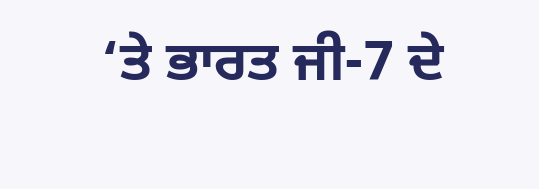‘ਤੇ ਭਾਰਤ ਜੀ-7 ਦੇ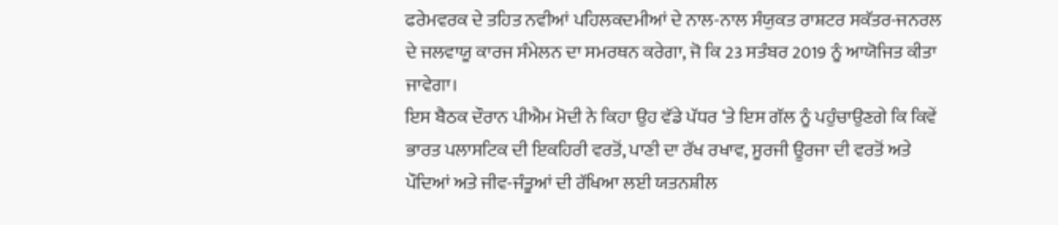ਫਰੇਮਵਰਕ ਦੇ ਤਹਿਤ ਨਵੀਆਂ ਪਹਿਲਕਦਮੀਆਂ ਦੇ ਨਾਲ-ਨਾਲ ਸੰਯੁਕਤ ਰਾਸ਼ਟਰ ਸਕੱਤਰ-ਜਨਰਲ ਦੇ ਜਲਵਾਯੂ ਕਾਰਜ ਸੰਮੇਲਨ ਦਾ ਸਮਰਥਨ ਕਰੇਗਾ, ਜੋ ਕਿ 23 ਸਤੰਬਰ 2019 ਨੂੰ ਆਯੋਜਿਤ ਕੀਤਾ ਜਾਵੇਗਾ।
ਇਸ ਬੈਠਕ ਦੌਰਾਨ ਪੀਐਮ ਮੋਦੀ ਨੇ ਕਿਹਾ ਉਹ ਵੱਡੇ ਪੱਧਰ ‘ਤੇ ਇਸ ਗੱਲ ਨੂੰ ਪਹੁੰਚਾਉਣਗੇ ਕਿ ਕਿਵੇਂ ਭਾਰਤ ਪਲਾਸਟਿਕ ਦੀ ਇਕਹਿਰੀ ਵਰਤੋਂ, ਪਾਣੀ ਦਾ ਰੱਖ ਰਖਾਵ, ਸੂਰਜੀ ਊਰਜਾ ਦੀ ਵਰਤੋਂ ਅਤੇ ਪੌਦਿਆਂ ਅਤੇ ਜੀਵ-ਜੰਤੂਆਂ ਦੀ ਰੱਖਿਆ ਲਈ ਯਤਨਸ਼ੀਲ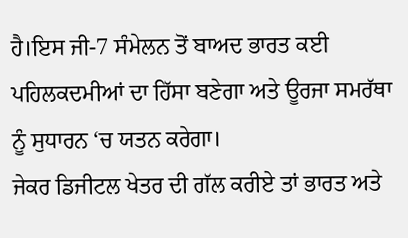ਹੈ।ਇਸ ਜੀ-7 ਸੰਮੇਲਨ ਤੋਂ ਬਾਅਦ ਭਾਰਤ ਕਈ ਪਹਿਲਕਦਮੀਆਂ ਦਾ ਹਿੱਸਾ ਬਣੇਗਾ ਅਤੇ ਊਰਜਾ ਸਮਰੱਥਾ ਨੂੰ ਸੁਧਾਰਨ ‘ਚ ਯਤਨ ਕਰੇਗਾ।
ਜੇਕਰ ਡਿਜੀਟਲ ਖੇਤਰ ਦੀ ਗੱਲ ਕਰੀਏ ਤਾਂ ਭਾਰਤ ਅਤੇ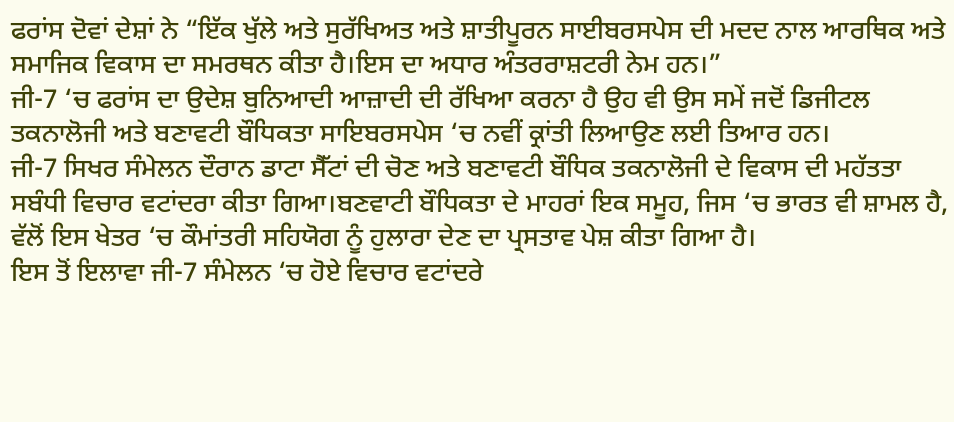ਫਰਾਂਸ ਦੋਵਾਂ ਦੇਸ਼ਾਂ ਨੇ “ਇੱਕ ਖੁੱਲੇ ਅਤੇ ਸੁਰੱਖਿਅਤ ਅਤੇ ਸ਼ਾਤੀਪੂਰਨ ਸਾਈਬਰਸਪੇਸ ਦੀ ਮਦਦ ਨਾਲ ਆਰਥਿਕ ਅਤੇ ਸਮਾਜਿਕ ਵਿਕਾਸ ਦਾ ਸਮਰਥਨ ਕੀਤਾ ਹੈ।ਇਸ ਦਾ ਅਧਾਰ ਅੰਤਰਰਾਸ਼ਟਰੀ ਨੇਮ ਹਨ।”
ਜੀ-7 ‘ਚ ਫਰਾਂਸ ਦਾ ਉਦੇਸ਼ ਬੁਨਿਆਦੀ ਆਜ਼ਾਦੀ ਦੀ ਰੱਖਿਆ ਕਰਨਾ ਹੈ ਉਹ ਵੀ ਉਸ ਸਮੇਂ ਜਦੋਂ ਡਿਜੀਟਲ ਤਕਨਾਲੋਜੀ ਅਤੇ ਬਣਾਵਟੀ ਬੌਧਿਕਤਾ ਸਾਇਬਰਸਪੇਸ ‘ਚ ਨਵੀਂ ਕ੍ਰਾਂਤੀ ਲਿਆਉਣ ਲਈ ਤਿਆਰ ਹਨ।
ਜੀ-7 ਸਿਖਰ ਸੰਮੇਲਨ ਦੌਰਾਨ ਡਾਟਾ ਸੈੱਟਾਂ ਦੀ ਚੋਣ ਅਤੇ ਬਣਾਵਟੀ ਬੌਧਿਕ ਤਕਨਾਲੋਜੀ ਦੇ ਵਿਕਾਸ ਦੀ ਮਹੱਤਤਾ ਸਬੰਧੀ ਵਿਚਾਰ ਵਟਾਂਦਰਾ ਕੀਤਾ ਗਿਆ।ਬਣਵਾਟੀ ਬੌਧਿਕਤਾ ਦੇ ਮਾਹਰਾਂ ਇਕ ਸਮੂਹ, ਜਿਸ ‘ਚ ਭਾਰਤ ਵੀ ਸ਼ਾਮਲ ਹੈ, ਵੱਲੋਂ ਇਸ ਖੇਤਰ ‘ਚ ਕੌਮਾਂਤਰੀ ਸਹਿਯੋਗ ਨੂੰ ਹੁਲਾਰਾ ਦੇਣ ਦਾ ਪ੍ਰਸਤਾਵ ਪੇਸ਼ ਕੀਤਾ ਗਿਆ ਹੈ।
ਇਸ ਤੋਂ ਇਲਾਵਾ ਜੀ-7 ਸੰਮੇਲਨ ‘ਚ ਹੋਏ ਵਿਚਾਰ ਵਟਾਂਦਰੇ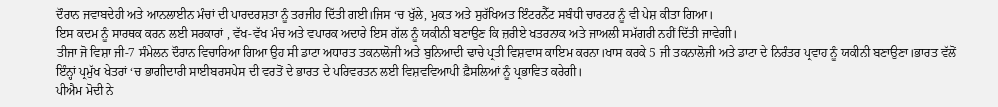ਦੌਰਾਨ ਜਵਾਬਦੇਹੀ ਅਤੇ ਆਨਲਾਈਨ ਮੰਚਾਂ ਦੀ ਪਾਰਦਰਸ਼ਤਾ ਨੂੰ ਤਰਜੀਹ ਦਿੱਤੀ ਗਈ।ਜਿਸ ‘ਚ ਖੁੱਲੇ, ਮੁਕਤ ਅਤੇ ਸੁਰੱਖਿਅਤ ਇੰਟਰਨੈੱਟ ਸਬੰਧੀ ਚਾਰਟਰ ਨੂੰ ਵੀ ਪੇਸ਼ ਕੀਤਾ ਗਿਆ।
ਇਸ ਕਦਮ ਨੂੰ ਸਾਰਥਕ ਕਰਨ ਲਈ ਸਰਕਾਰਾਂ , ਵੱਖ-ਵੱਖ ਮੰਚ ਅਤੇ ਵਪਾਰਕ ਅਦਾਰੇ ਇਸ ਗੱਲ ਨੂੰ ਯਕੀਨੀ ਬਣਾਉਣ ਕਿ ਜ਼ਰੀਏ ਖਤਰਨਾਕ ਅਤੇ ਜਾਅਲੀ ਸਮੱਗਰੀ ਨਹੀਂ ਦਿੱਤੀ ਜਾਵੇਗੀ।
ਤੀਜਾ ਜੋ ਵਿਸ਼ਾ ਜੀ-7 ਸੰਮੇਲਨ ਦੌਰਾਨ ਵਿਚਾਰਿਆ ਗਿਆ ਉਹ ਸੀ ਡਾਟਾ ਅਧਾਰਤ ਤਕਨਾਲੋਜੀ ਅਤੇ ਬੁਨਿਆਦੀ ਢਾਚੇ ਪ੍ਰਤੀ ਵਿਸ਼ਵਾਸ ਕਾਇਮ ਕਰਨਾ।ਖਾਸ ਕਰਕੇ 5 ਜੀ ਤਕਨਾਲੋਜੀ ਅਤੇ ਡਾਟਾ ਦੇ ਨਿਰੰਤਰ ਪ੍ਰਵਾਹ ਨੂੰ ਯਕੀਨੀ ਬਣਾਉਣਾ।ਭਾਰਤ ਵੱਲੋਂ ਇੰਨ੍ਹਾਂ ਪ੍ਰਮੁੱਖ ਖੇਤਰਾਂ ‘ਚ ਭਾਗੀਦਾਰੀ ਸਾਈਬਰਸਪੇਸ ਦੀ ਵਰਤੋਂ ਦੇ ਭਾਰਤ ਦੇ ਪਰਿਵਰਤਨ ਲਈ ਵਿਸ਼ਵਵਿਆਪੀ ਫ਼ੈਸਲਿਆਂ ਨੂੰ ਪ੍ਰਭਾਵਿਤ ਕਰੇਗੀ।
ਪੀਐਮ ਮੋਦੀ ਨੇ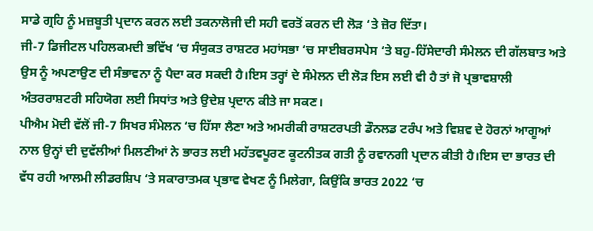ਸਾਡੇ ਗ੍ਰਹਿ ਨੂੰ ਮਜ਼ਬੂਤੀ ਪ੍ਰਦਾਨ ਕਰਨ ਲਈ ਤਕਨਾਲੋਜੀ ਦੀ ਸਹੀ ਵਰਤੋਂ ਕਰਨ ਦੀ ਲੋੜ ‘ਤੇ ਜ਼ੋਰ ਦਿੱਤਾ।
ਜੀ-7 ਡਿਜੀਟਲ ਪਹਿਲਕਮਦੀ ਭਵਿੱਖ ‘ਚ ਸੰਯੁਕਤ ਰਾਸ਼ਟਰ ਮਹਾਂਸਭਾ ‘ਚ ਸਾਈਬਰਸਪੇਸ ‘ਤੇ ਬਹੁ-ਹਿੱਸੇਦਾਰੀ ਸੰਮੇਲਨ ਦੀ ਗੱਲਬਾਤ ਅਤੇ ਉਸ ਨੂੰ ਅਪਣਾਉਣ ਦੀ ਸੰਭਾਵਨਾ ਨੂੰ ਪੈਦਾ ਕਰ ਸਕਦੀ ਹੈ।ਇਸ ਤਰ੍ਹਾਂ ਦੇ ਸੰਮੇਲਨ ਦੀ ਲੋੜ ਇਸ ਲਈ ਵੀ ਹੈ ਤਾਂ ਜੋ ਪ੍ਰਭਾਵਸ਼ਾਲੀ ਅੰਤਰਰਾਸ਼ਟਰੀ ਸਹਿਯੋਗ ਲਈ ਸਿਧਾਂਤ ਅਤੇ ਉਦੇਸ਼ ਪ੍ਰਦਾਨ ਕੀਤੇ ਜਾ ਸਕਣ।
ਪੀਐਮ ਮੋਦੀ ਵੱਲੋਂ ਜੀ-7 ਸਿਖਰ ਸੰਮੇਲਨ ‘ਚ ਹਿੱਸਾ ਲੈਣਾ ਅਤੇ ਅਮਰੀਕੀ ਰਾਸ਼ਟਰਪਤੀ ਡੌਨਲਡ ਟਰੰਪ ਅਤੇ ਵਿਸ਼ਵ ਦੇ ਹੋਰਨਾਂ ਆਗੂਆਂ ਨਾਲ ਉਨ੍ਹਾਂ ਦੀ ਦੁਵੱਲੀਆਂ ਮਿਲਣੀਆਂ ਨੇ ਭਾਰਤ ਲਈ ਮਹੱਤਵਪੂਰਣ ਕੂਟਨੀਤਕ ਗਤੀ ਨੂੰ ਰਵਾਨਗੀ ਪ੍ਰਦਾਨ ਕੀਤੀ ਹੈ।ਇਸ ਦਾ ਭਾਰਤ ਦੀ ਵੱਧ ਰਹੀ ਆਲਮੀ ਲੀਡਰਸ਼ਿਪ ‘ਤੇ ਸਕਾਰਾਤਮਕ ਪ੍ਰਭਾਵ ਵੇਖਣ ਨੂੰ ਮਿਲੇਗਾ, ਕਿਉਂਕਿ ਭਾਰਤ 2022 ‘ਚ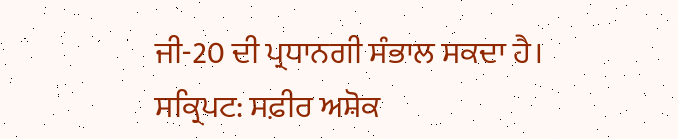ਜੀ-20 ਦੀ ਪ੍ਰਧਾਨਗੀ ਸੰਭਾਲ ਸਕਦਾ ਹੈ।
ਸਕ੍ਰਿਪਟ: ਸਫ਼ੀਰ ਅਸ਼ੋਕ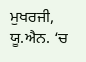ਮੁਖਰਜੀ, ਯੂ.ਐਨ. ‘ਚ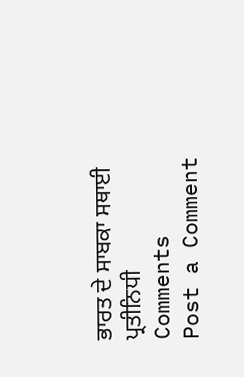ਭਾਰਤ ਦੇ ਸਾਬਕਾ ਸਥਾਈ ਪ੍ਰਤੀਨਿਧੀ
Comments
Post a Comment